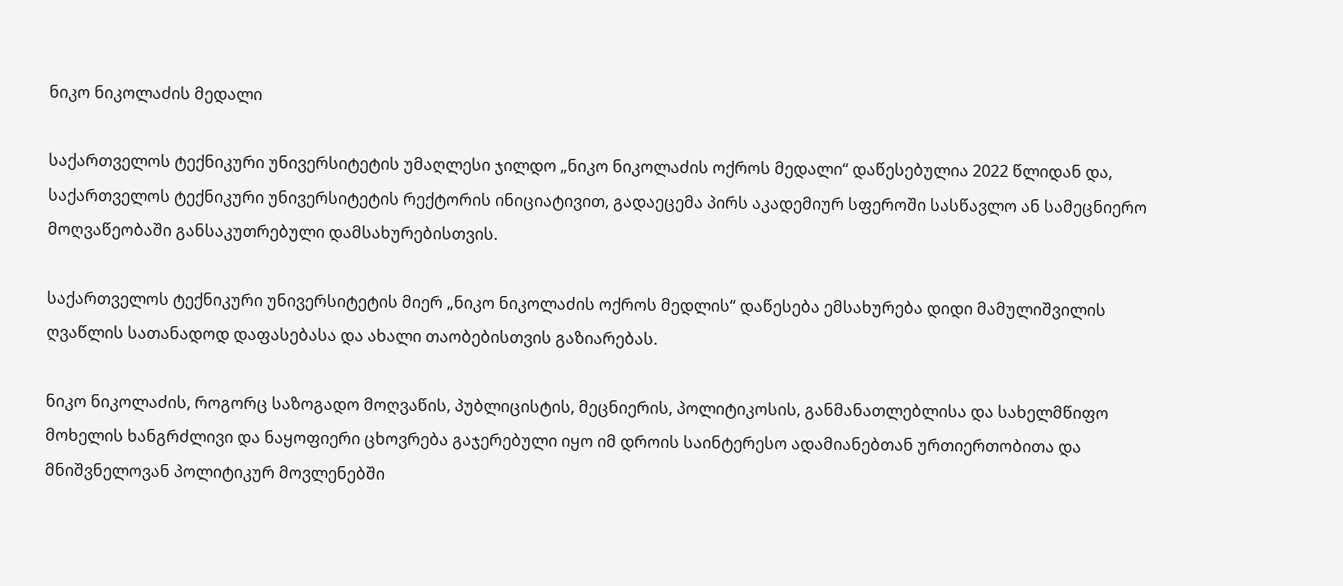ნიკო ნიკოლაძის მედალი

საქართველოს ტექნიკური უნივერსიტეტის უმაღლესი ჯილდო „ნიკო ნიკოლაძის ოქროს მედალი“ დაწესებულია 2022 წლიდან და, საქართველოს ტექნიკური უნივერსიტეტის რექტორის ინიციატივით, გადაეცემა პირს აკადემიურ სფეროში სასწავლო ან სამეცნიერო მოღვაწეობაში განსაკუთრებული დამსახურებისთვის.

საქართველოს ტექნიკური უნივერსიტეტის მიერ „ნიკო ნიკოლაძის ოქროს მედლის“ დაწესება ემსახურება დიდი მამულიშვილის ღვაწლის სათანადოდ დაფასებასა და ახალი თაობებისთვის გაზიარებას.

ნიკო ნიკოლაძის, როგორც საზოგადო მოღვაწის, პუბლიცისტის, მეცნიერის, პოლიტიკოსის, განმანათლებლისა და სახელმწიფო მოხელის ხანგრძლივი და ნაყოფიერი ცხოვრება გაჯერებული იყო იმ დროის საინტერესო ადამიანებთან ურთიერთობითა და მნიშვნელოვან პოლიტიკურ მოვლენებში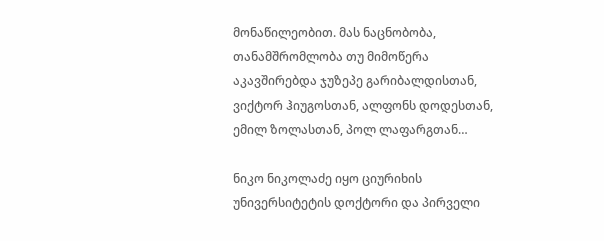მონაწილეობით. მას ნაცნობობა, თანამშრომლობა თუ მიმოწერა აკავშირებდა ჯუზეპე გარიბალდისთან, ვიქტორ ჰიუგოსთან, ალფონს დოდესთან, ემილ ზოლასთან, პოლ ლაფარგთან…

ნიკო ნიკოლაძე იყო ციურიხის უნივერსიტეტის დოქტორი და პირველი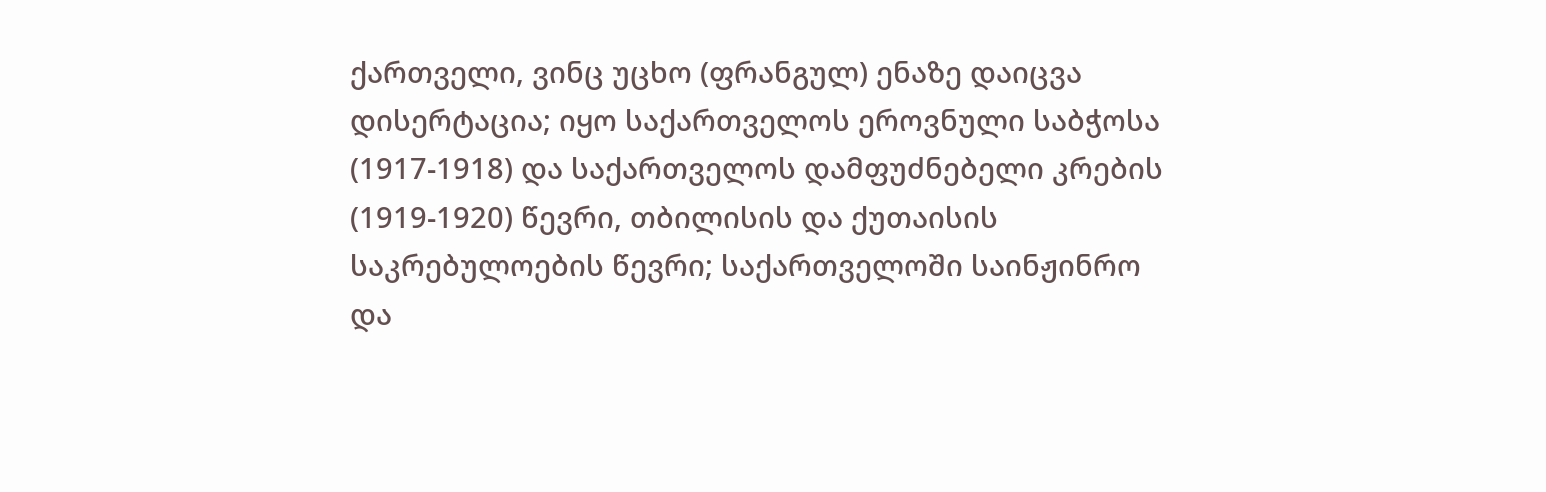ქართველი, ვინც უცხო (ფრანგულ) ენაზე დაიცვა დისერტაცია; იყო საქართველოს ეროვნული საბჭოსა (1917-1918) და საქართველოს დამფუძნებელი კრების (1919-1920) წევრი, თბილისის და ქუთაისის საკრებულოების წევრი; საქართველოში საინჟინრო და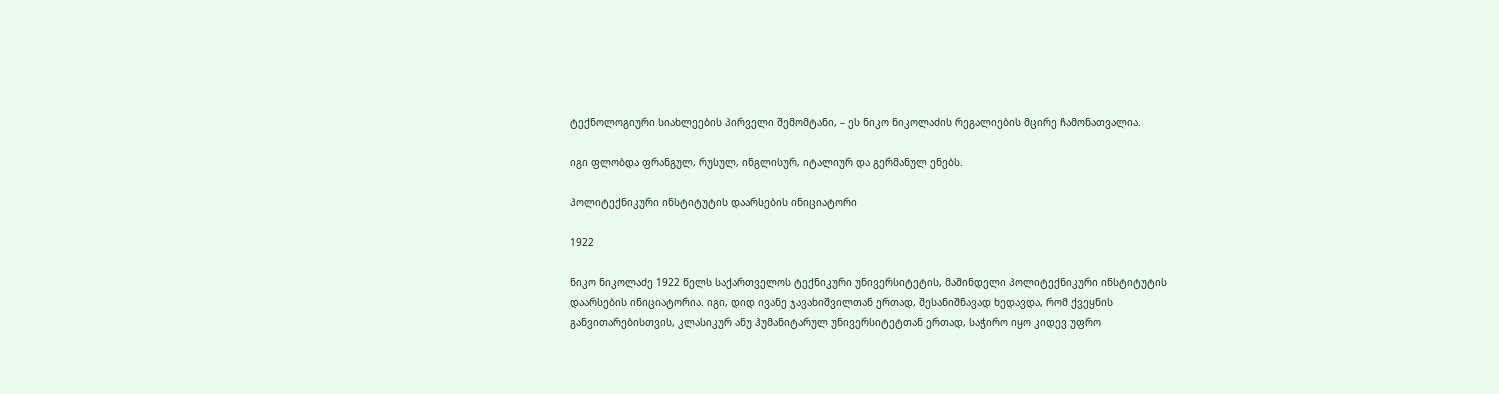ტექნოლოგიური სიახლეების პირველი შემომტანი, – ეს ნიკო ნიკოლაძის რეგალიების მცირე ჩამონათვალია.

იგი ფლობდა ფრანგულ, რუსულ, ინგლისურ, იტალიურ და გერმანულ ენებს.

პოლიტექნიკური ინსტიტუტის დაარსების ინიციატორი

1922

ნიკო ნიკოლაძე 1922 წელს საქართველოს ტექნიკური უნივერსიტეტის, მაშინდელი პოლიტექნიკური ინსტიტუტის დაარსების ინიციატორია. იგი, დიდ ივანე ჯავახიშვილთან ერთად, შესანიშნავად ხედავდა, რომ ქვეყნის განვითარებისთვის, კლასიკურ ანუ ჰუმანიტარულ უნივერსიტეტთან ერთად, საჭირო იყო კიდევ უფრო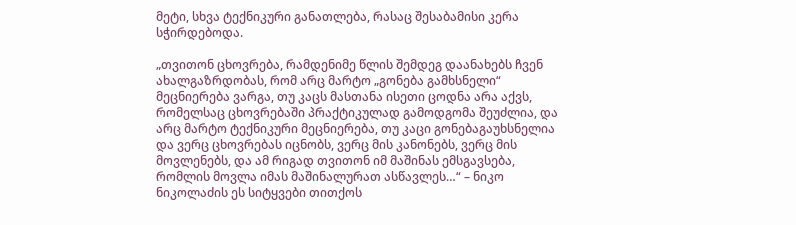მეტი, სხვა ტექნიკური განათლება, რასაც შესაბამისი კერა სჭირდებოდა.

„თვითონ ცხოვრება, რამდენიმე წლის შემდეგ დაანახებს ჩვენ ახალგაზრდობას, რომ არც მარტო „გონება გამხსნელი“ მეცნიერება ვარგა, თუ კაცს მასთანა ისეთი ცოდნა არა აქვს, რომელსაც ცხოვრებაში პრაქტიკულად გამოდგომა შეუძლია, და არც მარტო ტექნიკური მეცნიერება, თუ კაცი გონებაგაუხსნელია და ვერც ცხოვრებას იცნობს, ვერც მის კანონებს, ვერც მის მოვლენებს, და ამ რიგად თვითონ იმ მაშინას ემსგავსება, რომლის მოვლა იმას მაშინალურათ ასწავლეს…“ – ნიკო ნიკოლაძის ეს სიტყვები თითქოს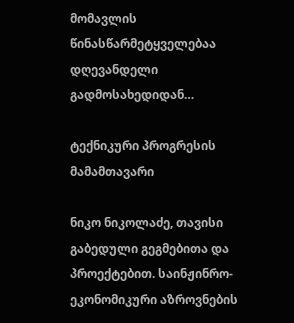მომავლის წინასწარმეტყველებაა დღევანდელი გადმოსახედიდან…

ტექნიკური პროგრესის მამამთავარი

ნიკო ნიკოლაძე, თავისი გაბედული გეგმებითა და პროექტებით. საინჟინრო-ეკონომიკური აზროვნების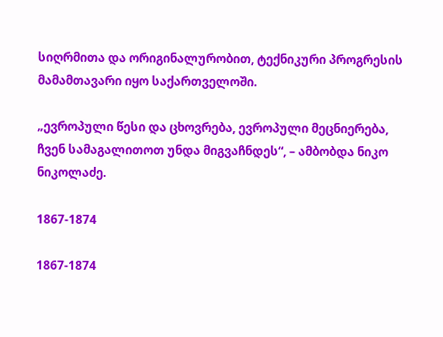სიღრმითა და ორიგინალურობით, ტექნიკური პროგრესის მამამთავარი იყო საქართველოში.

„ევროპული წესი და ცხოვრება, ევროპული მეცნიერება, ჩვენ სამაგალითოთ უნდა მიგვაჩნდეს“, – ამბობდა ნიკო ნიკოლაძე.

1867-1874

1867-1874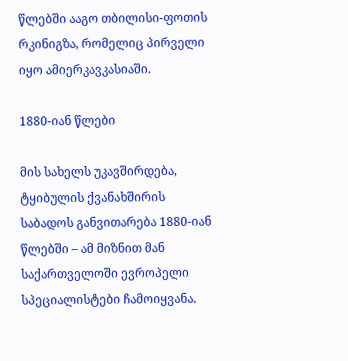წლებში ააგო თბილისი-ფოთის რკინიგზა, რომელიც პირველი იყო ამიერკავკასიაში.

1880-იან წლები

მის სახელს უკავშირდება, ტყიბულის ქვანახშირის საბადოს განვითარება 1880-იან წლებში – ამ მიზნით მან საქართველოში ევროპელი სპეციალისტები ჩამოიყვანა.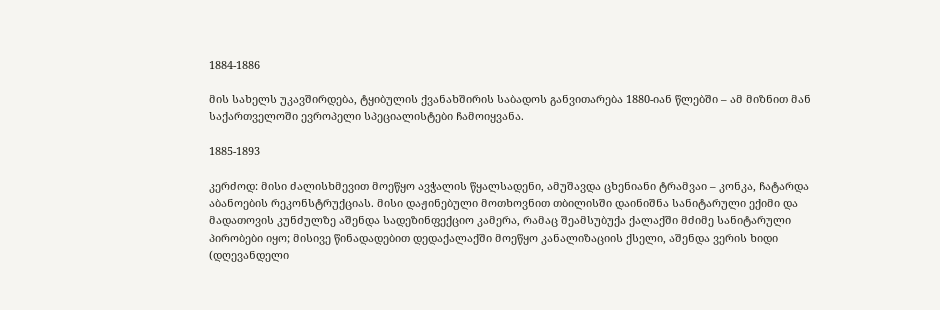1884-1886

მის სახელს უკავშირდება, ტყიბულის ქვანახშირის საბადოს განვითარება 1880-იან წლებში – ამ მიზნით მან საქართველოში ევროპელი სპეციალისტები ჩამოიყვანა.

1885-1893

კერძოდ: მისი ძალისხმევით მოეწყო ავჭალის წყალსადენი, ამუშავდა ცხენიანი ტრამვაი – კონკა, ჩატარდა აბანოების რეკონსტრუქციას. მისი დაჟინებული მოთხოვნით თბილისში დაინიშნა სანიტარული ექიმი და მადათოვის კუნძულზე აშენდა სადეზინფექციო კამერა, რამაც შეამსუბუქა ქალაქში მძიმე სანიტარული პირობები იყო; მისივე წინადადებით დედაქალაქში მოეწყო კანალიზაციის ქსელი, აშენდა ვერის ხიდი (დღევანდელი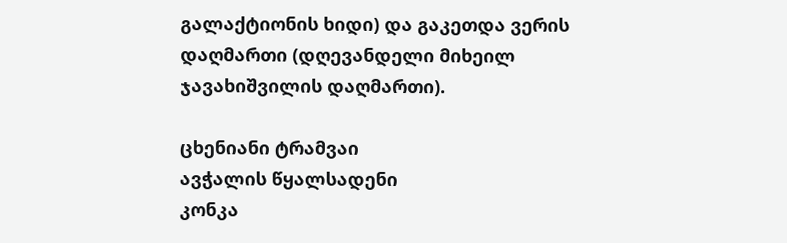გალაქტიონის ხიდი) და გაკეთდა ვერის დაღმართი (დღევანდელი მიხეილ ჯავახიშვილის დაღმართი).

ცხენიანი ტრამვაი
ავჭალის წყალსადენი
კონკა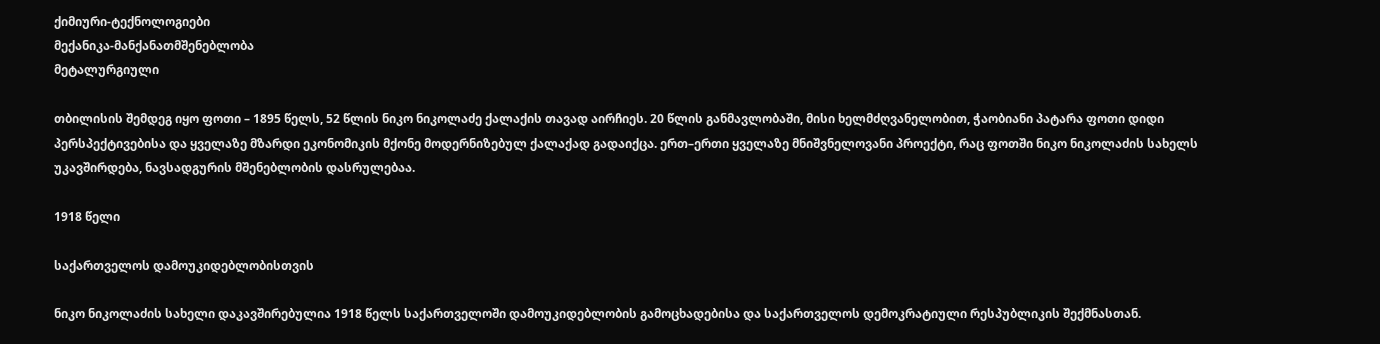ქიმიური-ტექნოლოგიები
მექანიკა-მანქანათმშენებლობა
მეტალურგიული

თბილისის შემდეგ იყო ფოთი – 1895 წელს, 52 წლის ნიკო ნიკოლაძე ქალაქის თავად აირჩიეს. 20 წლის განმავლობაში, მისი ხელმძღვანელობით, ჭაობიანი პატარა ფოთი დიდი პერსპექტივებისა და ყველაზე მზარდი ეკონომიკის მქონე მოდერნიზებულ ქალაქად გადაიქცა. ერთ–ერთი ყველაზე მნიშვნელოვანი პროექტი, რაც ფოთში ნიკო ნიკოლაძის სახელს უკავშირდება, ნავსადგურის მშენებლობის დასრულებაა.

1918 წელი

საქართველოს დამოუკიდებლობისთვის

ნიკო ნიკოლაძის სახელი დაკავშირებულია 1918 წელს საქართველოში დამოუკიდებლობის გამოცხადებისა და საქართველოს დემოკრატიული რესპუბლიკის შექმნასთან.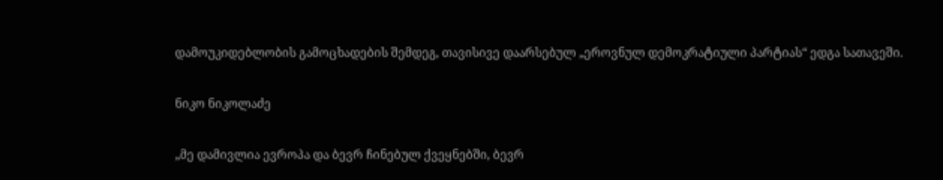დამოუკიდებლობის გამოცხადების შემდეგ, თავისივე დაარსებულ „ეროვნულ დემოკრატიული პარტიას“ ედგა სათავეში.

ნიკო ნიკოლაძე

„მე დამივლია ევროპა და ბევრ ჩინებულ ქვეყნებში, ბევრ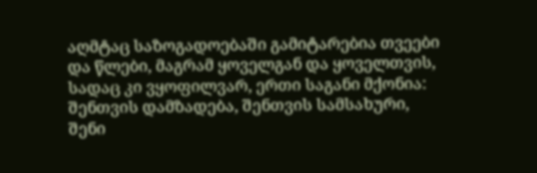აღმტაც საზოგადოებაში გამიტარებია თვეები და წლები, მაგრამ ყოველგან და ყოველთვის, სადაც კი ვყოფილვარ, ერთი საგანი მქონია: შენთვის დამზადება, შენთვის სამსახური, შენი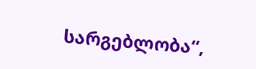სარგებლობა“,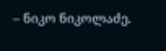– ნიკო ნიკოლაძე.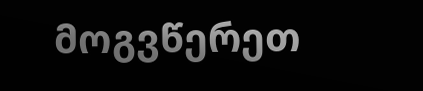მოგვწერეთ